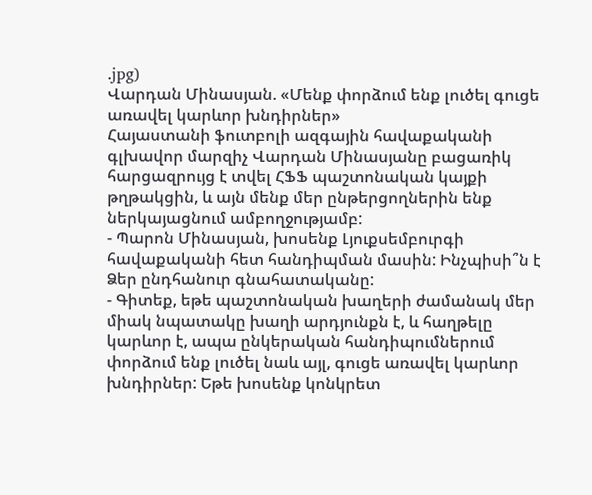.jpg)
Վարդան Մինասյան. «Մենք փորձում ենք լուծել գուցե առավել կարևոր խնդիրներ»
Հայաստանի ֆուտբոլի ազգային հավաքականի գլխավոր մարզիչ Վարդան Մինասյանը բացառիկ հարցազրույց է տվել ՀՖՖ պաշտոնական կայքի թղթակցին, և այն մենք մեր ընթերցողներին ենք ներկայացնում ամբողջությամբ:
- Պարոն Մինասյան, խոսենք Լյուքսեմբուրգի հավաքականի հետ հանդիպման մասին: Ինչպիսի՞ն է Ձեր ընդհանուր գնահատականը:
- Գիտեք, եթե պաշտոնական խաղերի ժամանակ մեր միակ նպատակը խաղի արդյունքն է, և հաղթելը կարևոր է, ապա ընկերական հանդիպումներում փորձում ենք լուծել նաև այլ, գուցե առավել կարևոր խնդիրներ: Եթե խոսենք կոնկրետ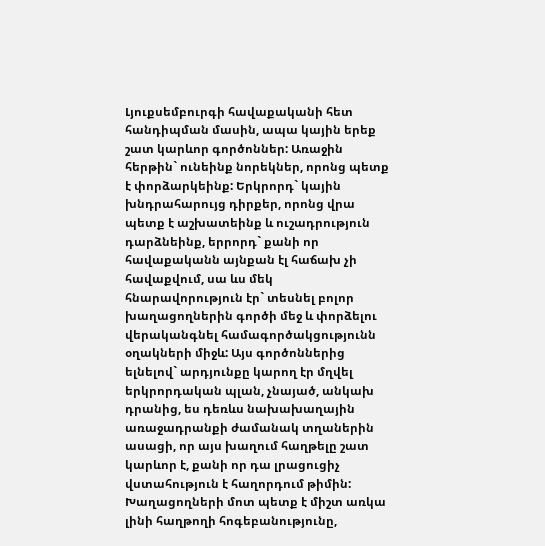Լյուքսեմբուրգի հավաքականի հետ հանդիպման մասին, ապա կային երեք շատ կարևոր գործոններ: Առաջին հերթին` ունեինք նորեկներ, որոնց պետք է փորձարկեինք: Երկրորդ` կային խնդրահարույց դիրքեր, որոնց վրա պետք է աշխատեինք և ուշադրություն դարձնեինք, երրորդ` քանի որ հավաքականն այնքան էլ հաճախ չի հավաքվում, սա ևս մեկ հնարավորություն էր` տեսնել բոլոր խաղացողներին գործի մեջ և փորձելու վերականգնել համագործակցությունն օղակների միջև: Այս գործոններից ելնելով` արդյունքը կարող էր մղվել երկրորդական պլան, չնայած, անկախ դրանից, ես դեռևս նախախաղային առաջադրանքի ժամանակ տղաներին ասացի, որ այս խաղում հաղթելը շատ կարևոր է, քանի որ դա լրացուցիչ վստահություն է հաղորդում թիմին: Խաղացողների մոտ պետք է միշտ առկա լինի հաղթողի հոգեբանությունը,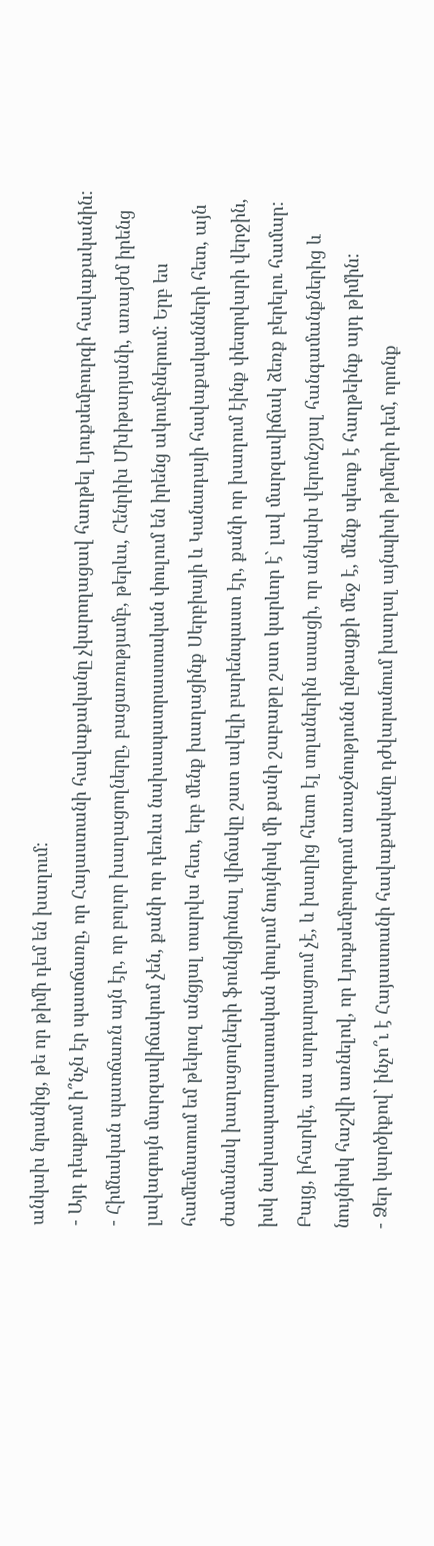անկախ նրանից, թե որ թիմի դեմ են խաղում:
- Այդ դեպքում ի՞նչն էր պատճառը, որ Հայաստանի հավաքականը չկարողացավ հաղթել Լյուքսեմբուրգի հավաքականին:
- Հիմնական պատճառն այն էր, որ բոլոր խաղացողները, բացառությամբ, թերևս, Հենրիխ Մխիթարյանի, առայժմ իրենց լավագույն մարզավիճակում չեն, քանի որ դեռևս նախապատրաստական փուլում են իրենց ակումբներում: Երբ ես համեմատում եմ թեկուզ անցյալ տարվա հետ, երբ մենք խաղացինք Սերբիայի և Կանադայի հավաքականների հետ, այն ժամանակ խաղացողների ֆունկցիոնալ վիճակը շատ ավելի բարենպաստ էր, քանի որ խաղում էինք փետրվարի վերջին, իսկ նախապատրաստական փուլում նույնիսկ մի քանի շաբաթը շատ կարևոր է` լավ մարզավիճակ ձեռք բերելու համար: Բայց, իհարկե, սա արդարացում չէ, և խաղից հետո էլ տղաներին ասացի, որ անկախ վերոնշյալ հանգամանքներից և նույնիսկ հաշվի առնելով, որ Լյուքսեմբուրգում առաջնությունն ընթացքի մեջ է, մենք պետք է հաղթեինք այդ թիմին:
- Ձեր կարծիքով` ինչո՞ւ է Հայաստանի հավաքականը դժվարանում խաղալ այնպիսի թիմերի դեմ, որոնք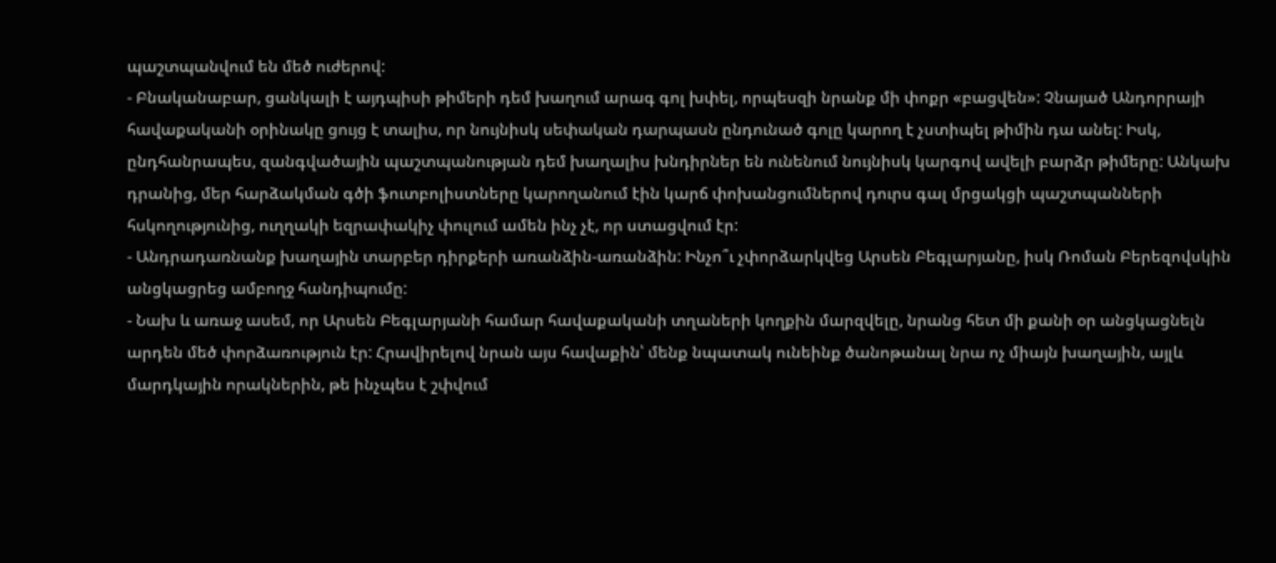պաշտպանվում են մեծ ուժերով:
- Բնականաբար, ցանկալի է այդպիսի թիմերի դեմ խաղում արագ գոլ խփել, որպեսզի նրանք մի փոքր «բացվեն»: Չնայած Անդորրայի հավաքականի օրինակը ցույց է տալիս, որ նույնիսկ սեփական դարպասն ընդունած գոլը կարող է չստիպել թիմին դա անել: Իսկ, ընդհանրապես, զանգվածային պաշտպանության դեմ խաղալիս խնդիրներ են ունենում նույնիսկ կարգով ավելի բարձր թիմերը: Անկախ դրանից, մեր հարձակման գծի ֆուտբոլիստները կարողանում էին կարճ փոխանցումներով դուրս գալ մրցակցի պաշտպանների հսկողությունից, ուղղակի եզրափակիչ փուլում ամեն ինչ չէ, որ ստացվում էր:
- Անդրադառնանք խաղային տարբեր դիրքերի առանձին-առանձին: Ինչո՞ւ չփորձարկվեց Արսեն Բեգլարյանը, իսկ Ռոման Բերեզովսկին անցկացրեց ամբողջ հանդիպումը:
- Նախ և առաջ ասեմ, որ Արսեն Բեգլարյանի համար հավաքականի տղաների կողքին մարզվելը, նրանց հետ մի քանի օր անցկացնելն արդեն մեծ փորձառություն էր: Հրավիրելով նրան այս հավաքին՝ մենք նպատակ ունեինք ծանոթանալ նրա ոչ միայն խաղային, այլև մարդկային որակներին, թե ինչպես է շփվում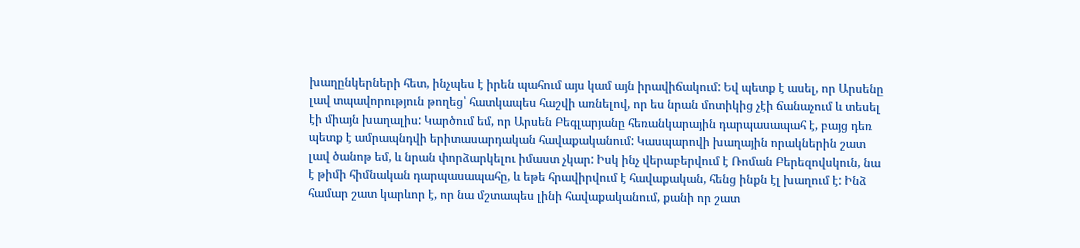խաղընկերների հետ, ինչպես է իրեն պահում այս կամ այն իրավիճակում: Եվ պետք է ասել, որ Արսենը լավ տպավորություն թողեց՝ հատկապես հաշվի առնելով, որ ես նրան մոտիկից չէի ճանաչում և տեսել էի միայն խաղալիս: Կարծում եմ, որ Արսեն Բեգլարյանը հեռանկարային դարպասապահ է, բայց դեռ պետք է ամրապնդվի երիտասարդական հավաքականում: Կասպարովի խաղային որակներին շատ լավ ծանոթ եմ, և նրան փորձարկելու իմաստ չկար: Իսկ ինչ վերաբերվում է Ռոման Բերեզովսկուն, նա է թիմի հիմնական դարպասապահը, և եթե հրավիրվում է հավաքական, հենց ինքն էլ խաղում է: Ինձ համար շատ կարևոր է, որ նա մշտապես լինի հավաքականում, քանի որ շատ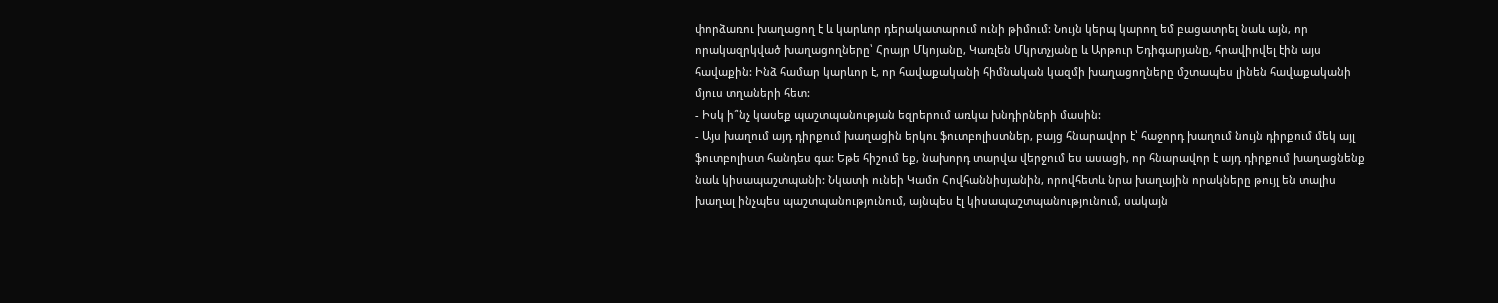փորձառու խաղացող է և կարևոր դերակատարում ունի թիմում: Նույն կերպ կարող եմ բացատրել նաև այն, որ որակազրկված խաղացողները՝ Հրայր Մկոյանը, Կառլեն Մկրտչյանը և Արթուր Եդիգարյանը, հրավիրվել էին այս հավաքին: Ինձ համար կարևոր է, որ հավաքականի հիմնական կազմի խաղացողները մշտապես լինեն հավաքականի մյուս տղաների հետ:
- Իսկ ի՞նչ կասեք պաշտպանության եզրերում առկա խնդիրների մասին:
- Այս խաղում այդ դիրքում խաղացին երկու ֆուտբոլիստներ, բայց հնարավոր է՝ հաջորդ խաղում նույն դիրքում մեկ այլ ֆուտբոլիստ հանդես գա: Եթե հիշում եք, նախորդ տարվա վերջում ես ասացի, որ հնարավոր է այդ դիրքում խաղացնենք նաև կիսապաշտպանի: Նկատի ունեի Կամո Հովհաննիսյանին, որովհետև նրա խաղային որակները թույլ են տալիս խաղալ ինչպես պաշտպանությունում, այնպես էլ կիսապաշտպանությունում, սակայն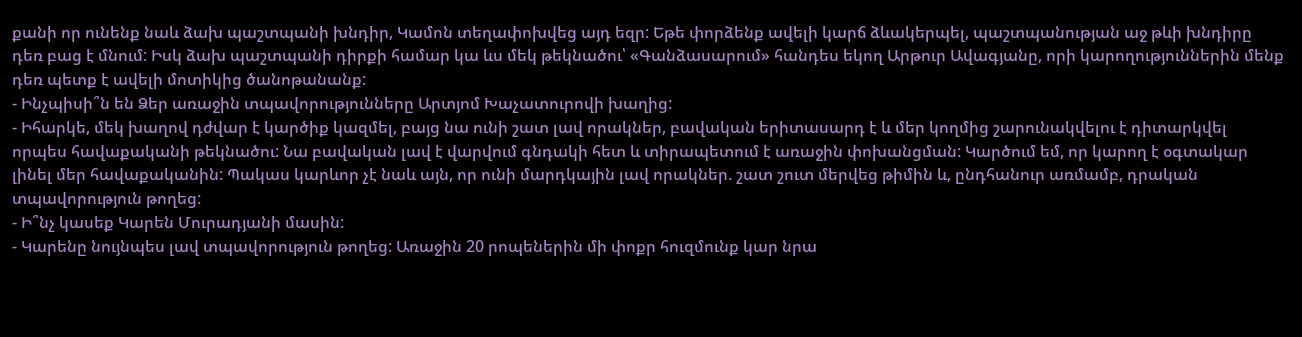քանի որ ունենք նաև ձախ պաշտպանի խնդիր, Կամոն տեղափոխվեց այդ եզր: Եթե փորձենք ավելի կարճ ձևակերպել, պաշտպանության աջ թևի խնդիրը դեռ բաց է մնում: Իսկ ձախ պաշտպանի դիրքի համար կա ևս մեկ թեկնածու՝ «Գանձասարում» հանդես եկող Արթուր Ավագյանը, որի կարողություններին մենք դեռ պետք է ավելի մոտիկից ծանոթանանք:
- Ինչպիսի՞ն են Ձեր առաջին տպավորությունները Արտյոմ Խաչատուրովի խաղից:
- Իհարկե, մեկ խաղով դժվար է կարծիք կազմել, բայց նա ունի շատ լավ որակներ, բավական երիտասարդ է և մեր կողմից շարունակվելու է դիտարկվել որպես հավաքականի թեկնածու: Նա բավական լավ է վարվում գնդակի հետ և տիրապետում է առաջին փոխանցման: Կարծում եմ, որ կարող է օգտակար լինել մեր հավաքականին: Պակաս կարևոր չէ նաև այն, որ ունի մարդկային լավ որակներ. շատ շուտ մերվեց թիմին և, ընդհանուր առմամբ, դրական տպավորություն թողեց:
- Ի՞նչ կասեք Կարեն Մուրադյանի մասին:
- Կարենը նույնպես լավ տպավորություն թողեց: Առաջին 20 րոպեներին մի փոքր հուզմունք կար նրա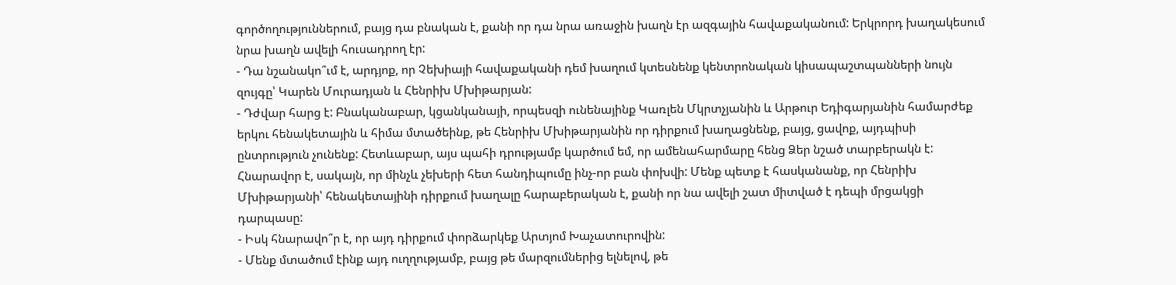գործողություններում, բայց դա բնական է, քանի որ դա նրա առաջին խաղն էր ազգային հավաքականում: Երկրորդ խաղակեսում նրա խաղն ավելի հուսադրող էր:
- Դա նշանակո՞ւմ է, արդյոք, որ Չեխիայի հավաքականի դեմ խաղում կտեսնենք կենտրոնական կիսապաշտպանների նույն զույգը՝ Կարեն Մուրադյան և Հենրիխ Մխիթարյան:
- Դժվար հարց է: Բնականաբար, կցանկանայի, որպեսզի ունենայինք Կառլեն Մկրտչյանին և Արթուր Եդիգարյանին համարժեք երկու հենակետային և հիմա մտածեինք, թե Հենրիխ Մխիթարյանին որ դիրքում խաղացնենք, բայց, ցավոք, այդպիսի ընտրություն չունենք: Հետևաբար, այս պահի դրությամբ կարծում եմ, որ ամենահարմարը հենց Ձեր նշած տարբերակն է: Հնարավոր է, սակայն, որ մինչև չեխերի հետ հանդիպումը ինչ-որ բան փոխվի: Մենք պետք է հասկանանք, որ Հենրիխ Մխիթարյանի՝ հենակետայինի դիրքում խաղալը հարաբերական է, քանի որ նա ավելի շատ միտված է դեպի մրցակցի դարպասը:
- Իսկ հնարավո՞ր է, որ այդ դիրքում փորձարկեք Արտյոմ Խաչատուրովին:
- Մենք մտածում էինք այդ ուղղությամբ, բայց թե մարզումներից ելնելով, թե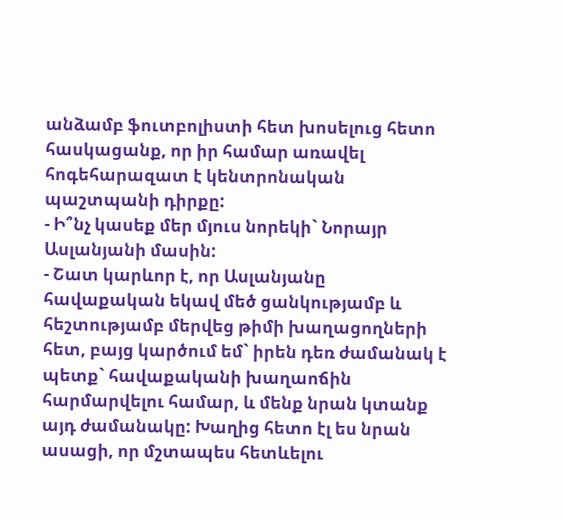անձամբ ֆուտբոլիստի հետ խոսելուց հետո հասկացանք, որ իր համար առավել հոգեհարազատ է կենտրոնական պաշտպանի դիրքը:
- Ի՞նչ կասեք մեր մյուս նորեկի` Նորայր Ասլանյանի մասին:
- Շատ կարևոր է, որ Ասլանյանը հավաքական եկավ մեծ ցանկությամբ և հեշտությամբ մերվեց թիմի խաղացողների հետ, բայց կարծում եմ` իրեն դեռ ժամանակ է պետք` հավաքականի խաղաոճին հարմարվելու համար, և մենք նրան կտանք այդ ժամանակը: Խաղից հետո էլ ես նրան ասացի, որ մշտապես հետևելու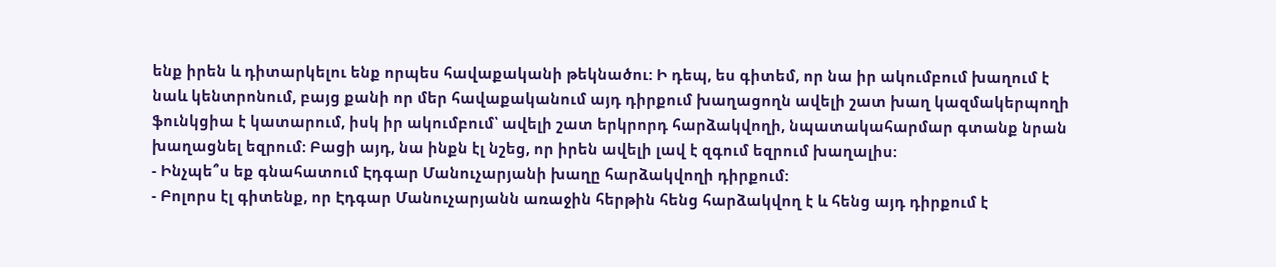ենք իրեն և դիտարկելու ենք որպես հավաքականի թեկնածու: Ի դեպ, ես գիտեմ, որ նա իր ակումբում խաղում է նաև կենտրոնում, բայց քանի որ մեր հավաքականում այդ դիրքում խաղացողն ավելի շատ խաղ կազմակերպողի ֆունկցիա է կատարում, իսկ իր ակումբում՝ ավելի շատ երկրորդ հարձակվողի, նպատակահարմար գտանք նրան խաղացնել եզրում: Բացի այդ, նա ինքն էլ նշեց, որ իրեն ավելի լավ է զգում եզրում խաղալիս:
- Ինչպե՞ս եք գնահատում Էդգար Մանուչարյանի խաղը հարձակվողի դիրքում:
- Բոլորս էլ գիտենք, որ Էդգար Մանուչարյանն առաջին հերթին հենց հարձակվող է և հենց այդ դիրքում է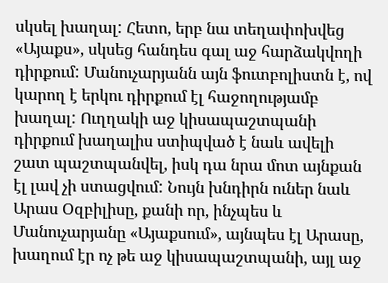սկսել խաղալ: Հետո, երբ նա տեղափոխվեց «Այաքս», սկսեց հանդես գալ աջ հարձակվողի դիրքում: Մանուչարյանն այն ֆուտբոլիստն է, ով կարող է երկու դիրքում էլ հաջողությամբ խաղալ: Ուղղակի աջ կիսապաշտպանի դիրքում խաղալիս ստիպված է նաև ավելի շատ պաշտպանվել, իսկ դա նրա մոտ այնքան էլ լավ չի ստացվում: Նույն խնդիրն ուներ նաև Արաս Օզբիլիսը, քանի որ, ինչպես և Մանուչարյանը «Այաքսում», այնպես էլ Արասը, խաղում էր ոչ թե աջ կիսապաշտպանի, այլ աջ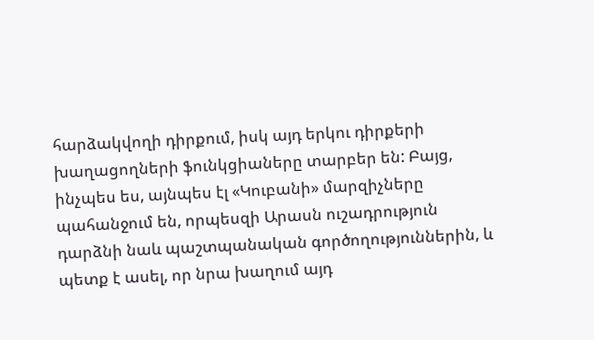հարձակվողի դիրքում, իսկ այդ երկու դիրքերի խաղացողների ֆունկցիաները տարբեր են: Բայց, ինչպես ես, այնպես էլ «Կուբանի» մարզիչները պահանջում են, որպեսզի Արասն ուշադրություն դարձնի նաև պաշտպանական գործողություններին, և պետք է ասել, որ նրա խաղում այդ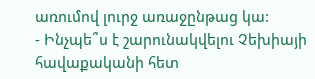առումով լուրջ առաջընթաց կա:
- Ինչպե՞ս է շարունակվելու Չեխիայի հավաքականի հետ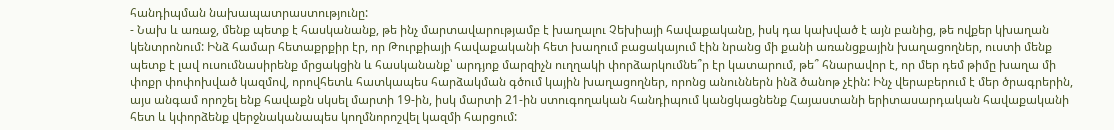հանդիպման նախապատրաստությունը:
- Նախ և առաջ, մենք պետք է հասկանանք, թե ինչ մարտավարությամբ է խաղալու Չեխիայի հավաքականը, իսկ դա կախված է այն բանից, թե ովքեր կխաղան կենտրոնում: Ինձ համար հետաքրքիր էր, որ Թուրքիայի հավաքականի հետ խաղում բացակայում էին նրանց մի քանի առանցքային խաղացողներ, ուստի մենք պետք է լավ ուսումնասիրենք մրցակցին և հասկանանք՝ արդյոք մարզիչն ուղղակի փորձարկումնե՞ր էր կատարում, թե՞ հնարավոր է, որ մեր դեմ թիմը խաղա մի փոքր փոփոխված կազմով, որովհետև հատկապես հարձակման գծում կային խաղացողներ, որոնց անուններն ինձ ծանոթ չէին: Ինչ վերաբերում է մեր ծրագրերին, այս անգամ որոշել ենք հավաքն սկսել մարտի 19-ին, իսկ մարտի 21-ին ստուգողական հանդիպում կանցկացնենք Հայաստանի երիտասարդական հավաքականի հետ և կփորձենք վերջնականապես կողմնորոշվել կազմի հարցում: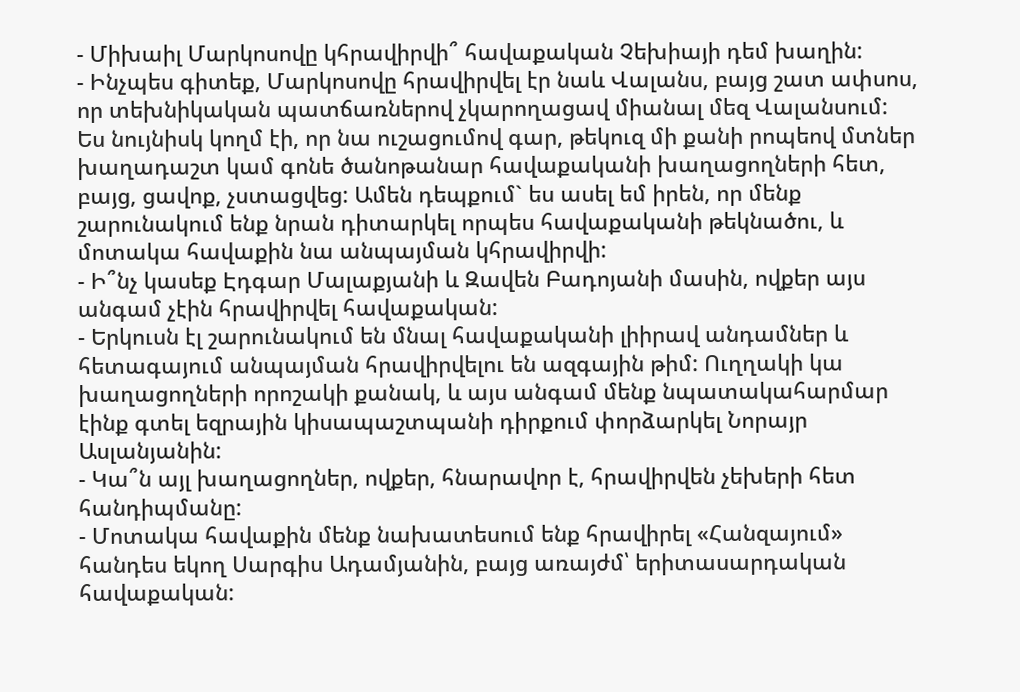- Միխաիլ Մարկոսովը կհրավիրվի՞ հավաքական Չեխիայի դեմ խաղին:
- Ինչպես գիտեք, Մարկոսովը հրավիրվել էր նաև Վալանս, բայց շատ ափսոս, որ տեխնիկական պատճառներով չկարողացավ միանալ մեզ Վալանսում: Ես նույնիսկ կողմ էի, որ նա ուշացումով գար, թեկուզ մի քանի րոպեով մտներ խաղադաշտ կամ գոնե ծանոթանար հավաքականի խաղացողների հետ, բայց, ցավոք, չստացվեց: Ամեն դեպքում` ես ասել եմ իրեն, որ մենք շարունակում ենք նրան դիտարկել որպես հավաքականի թեկնածու, և մոտակա հավաքին նա անպայման կհրավիրվի:
- Ի՞նչ կասեք Էդգար Մալաքյանի և Զավեն Բադոյանի մասին, ովքեր այս անգամ չէին հրավիրվել հավաքական:
- Երկուսն էլ շարունակում են մնալ հավաքականի լիիրավ անդամներ և հետագայում անպայման հրավիրվելու են ազգային թիմ: Ուղղակի կա խաղացողների որոշակի քանակ, և այս անգամ մենք նպատակահարմար էինք գտել եզրային կիսապաշտպանի դիրքում փորձարկել Նորայր Ասլանյանին:
- Կա՞ն այլ խաղացողներ, ովքեր, հնարավոր է, հրավիրվեն չեխերի հետ հանդիպմանը:
- Մոտակա հավաքին մենք նախատեսում ենք հրավիրել «Հանզայում» հանդես եկող Սարգիս Ադամյանին, բայց առայժմ՝ երիտասարդական հավաքական: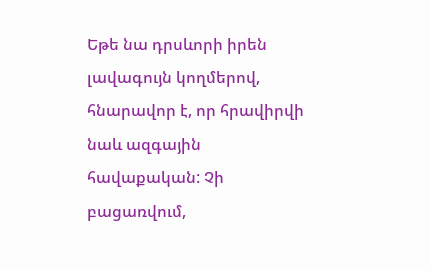Եթե նա դրսևորի իրեն լավագույն կողմերով, հնարավոր է, որ հրավիրվի նաև ազգային հավաքական: Չի բացառվում,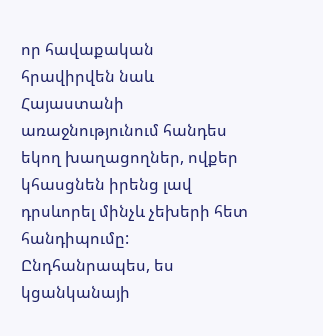որ հավաքական հրավիրվեն նաև Հայաստանի առաջնությունում հանդես եկող խաղացողներ, ովքեր կհասցնեն իրենց լավ դրսևորել մինչև չեխերի հետ հանդիպումը: Ընդհանրապես, ես կցանկանայի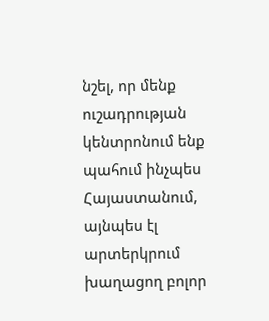նշել, որ մենք ուշադրության կենտրոնում ենք պահում ինչպես Հայաստանում, այնպես էլ արտերկրում խաղացող բոլոր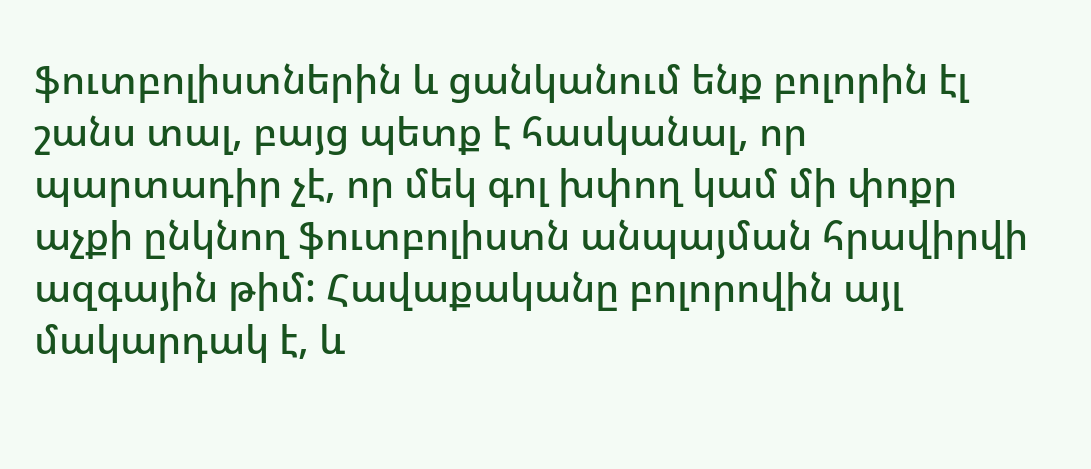ֆուտբոլիստներին և ցանկանում ենք բոլորին էլ շանս տալ, բայց պետք է հասկանալ, որ պարտադիր չէ, որ մեկ գոլ խփող կամ մի փոքր աչքի ընկնող ֆուտբոլիստն անպայման հրավիրվի ազգային թիմ: Հավաքականը բոլորովին այլ մակարդակ է, և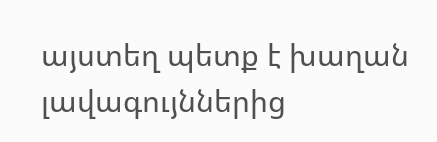այստեղ պետք է խաղան լավագույններից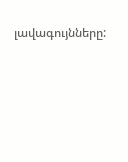լավագույնները: